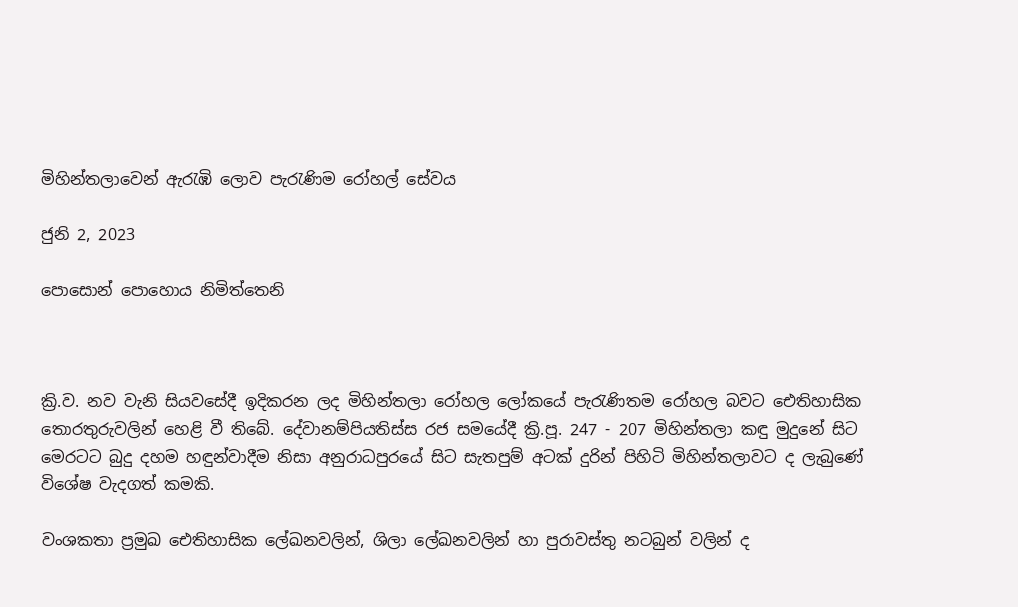මිහින්තලාවෙන් ඇරැඹි ලොව පැරැණිම රෝහල් සේවය

ජුනි 2, 2023

පොසොන් පොහොය නිමිත්තෙනි



ක්‍රි.ව. නව වැනි සියවසේදී ඉදිකරන ලද මිහින්තලා රෝහල ලෝකයේ පැරැණිතම රෝහල බවට ඓතිහාසික තොරතුරුවලින් හෙළි වී තිබේ. දේවානම්පියතිස්ස රජ සමයේදී ක්‍රි.පූ. 247 - 207 මිහින්තලා කඳු මුදුනේ සිට මෙරටට බුදු දහම හඳුන්වාදීම නිසා අනුරාධපුරයේ සිට සැතපුම් අටක් දුරින් පිහිටි මිහින්තලාවට ද ලැබුණේ විශේෂ වැදගත් කමකි.

වංශකතා ප්‍රමුඛ ඓතිහාසික ලේඛනවලින්, ශිලා ලේඛනවලින් හා පුරාවස්තු නටබුන් වලින් ද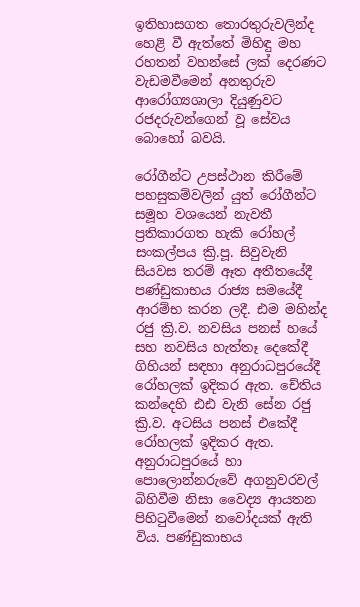ඉතිහාසගත තොරතුරුවලින්ද හෙළි වී ඇත්තේ මිහිඳු මහ රහතන් වහන්සේ ලක් දෙරණට වැඩමවීමෙන් අනතුරුව ආරෝග්‍යශාලා දියුණුවට රජදරුවන්ගෙන් වූ සේවය බොහෝ බවයි.

රෝගීන්ට උපස්ථාන කිරීමේ පහසුකම්වලින් යුත් රෝගීන්ට සමූහ වශයෙන් නැවතී ප්‍රතිකාරගත හැකි රෝහල් සංකල්පය ක්‍රි.පූ. සිවුවැනි සියවස තරම් ඈත අතීතයේදී පණ්ඩුකාභය රාජ්‍ය සමයේදී ආරම්භ කරන ලදී. ඪම මහින්ද රජු ක්‍රි.ව. නවසිය පනස් හයේ සහ නවසිය හැත්තෑ දෙකේදී ගිහියන් සඳහා අනුරාධපුරයේදී රෝහලක් ඉදිකර ඇත. චේතිය කන්දෙහි ඪඪ වැනි සේන රජු ක්‍රි.ව. අටසිය පනස් එකේදී රෝහලක් ඉදිකර ඇත. අනුරාධපුරයේ හා පොලොන්නරුවේ අගනුවරවල් බිහිවීම නිසා වෛද්‍ය ආයතන පිහිටුවීමෙන් නවෝදයක් ඇති විය. පණ්ඩුකාභය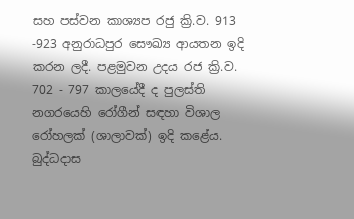සහ පස්වන කාශ්‍යප රජු ක්‍රි.ව. 913 -923 අනුරාධපුර සෞඛ්‍ය ආයතන ඉදි කරන ලදී. පළමුවන උදය රජ ක්‍රි.ව. 702 - 797 කාලයේදී ද පුලස්ති නගරයෙහි රෝගීන් සඳහා විශාල රෝහලක් (ශාලාවක්) ඉදි කළේය. බුද්ධදාස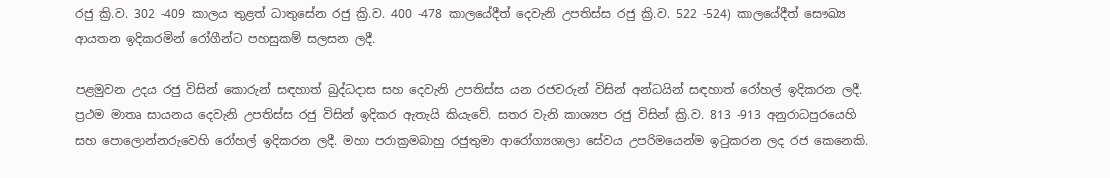රජු ක්‍රි.ව. 302 -409 කාලය තුළත් ධාතුසේන රජු ක්‍රි.ව. 400 -478 කාලයේදීත් දෙවැනි උපතිස්ස රජු ක්‍රි.ව. 522 -524) කාලයේදීත් සෞඛ්‍ය ආයතන ඉදිකරමින් රෝගීන්ට පහසුකම් සලසන ලදී.

පළමුවන උදය රජු විසින් කොරුන් සඳහාත් බුද්ධදාස සහ දෙවැනි උපතිස්ස යන රජවරුන් විසින් අන්ධයින් සඳහාත් රෝහල් ඉදිකරන ලදී. ප්‍රථම මාතෘ සායනය දෙවැනි උපතිස්ස රජු විසින් ඉදිකර ඇතැයි කියැවේ. සතර වැනි කාශ්‍යප රජු විසින් ක්‍රි.ව. 813 -913 අනුරාධපුරයෙහි සහ පොලොන්නරුවෙහි රෝහල් ඉදිකරන ලදී. මහා පරාක්‍රමබාහු රජුතුමා ආරෝග්‍යශාලා සේවය උපරිමයෙන්ම ඉටුකරන ලද රජ කෙනෙකි.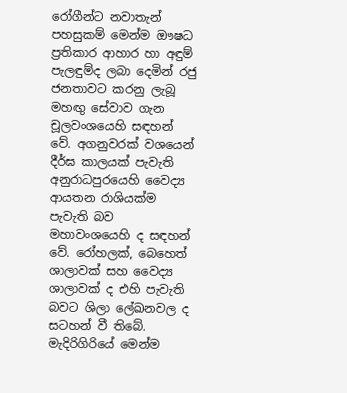රෝගීන්ට නවාතැන් පහසුකම් මෙන්ම ඖෂධ ප්‍රතිකාර ආහාර හා අඳුම් පැලඳුම්ද ලබා දෙමින් රජු ජනතාවට කරනු ලැබූ මහඟු සේවාව ගැන චූලවංශයෙහි සඳහන් වේ. අගනුවරක් වශයෙන් දීර්ඝ කාලයක් පැවැති අනුරාධපුරයෙහි වෛද්‍ය ආයතන රාශියක්ම පැවැති බව මහාවංශයෙහි ද සඳහන් වේ. රෝහලක්, බෙහෙත් ශාලාවක් සහ වෛද්‍ය ශාලාවක් ද එහි පැවැති බවට ශිලා ලේඛනවල ද සටහන් වී තිබේ. මැදිරිගිරියේ මෙන්ම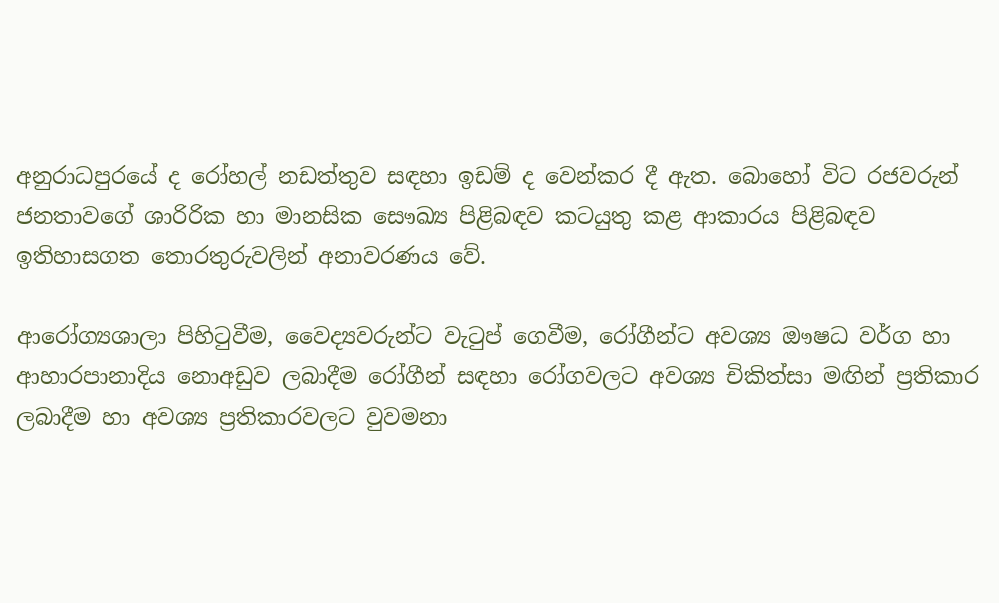අනුරාධපුරයේ ද රෝහල් නඩත්තුව සඳහා ඉඩම් ද වෙන්කර දී ඇත. බොහෝ විට රජවරුන් ජනතාවගේ ශාරිරික හා මානසික සෞඛ්‍ය පිළිබඳව කටයුතු කළ ආකාරය පිළිබඳව ඉතිහාසගත තොරතුරුවලින් අනාවරණය වේ.

ආරෝග්‍යශාලා පිහිටුවීම, වෛද්‍යවරුන්ට වැටුප් ගෙවීම, රෝගීන්ට අවශ්‍ය ඖෂධ වර්ග හා ආහාරපානාදිය නොඅඩුව ලබාදීම රෝගීන් සඳහා රෝගවලට අවශ්‍ය චිකිත්සා මඟින් ප්‍රතිකාර ලබාදීම හා අවශ්‍ය ප්‍රතිකාරවලට වුවමනා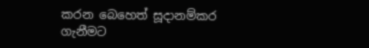කරන බෙහෙත් සූදානම්කර ගැනීමට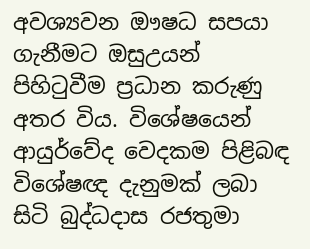අවශ්‍යවන ඖෂධ සපයා ගැනීමට ඔසුඋයන් පිහිටුවීම ප්‍රධාන කරුණු අතර විය. විශේෂයෙන් ආයුර්වේද වෙදකම පිළිබඳ විශේෂඥ දැනුමක් ලබා සිටි බුද්ධදාස රජතුමා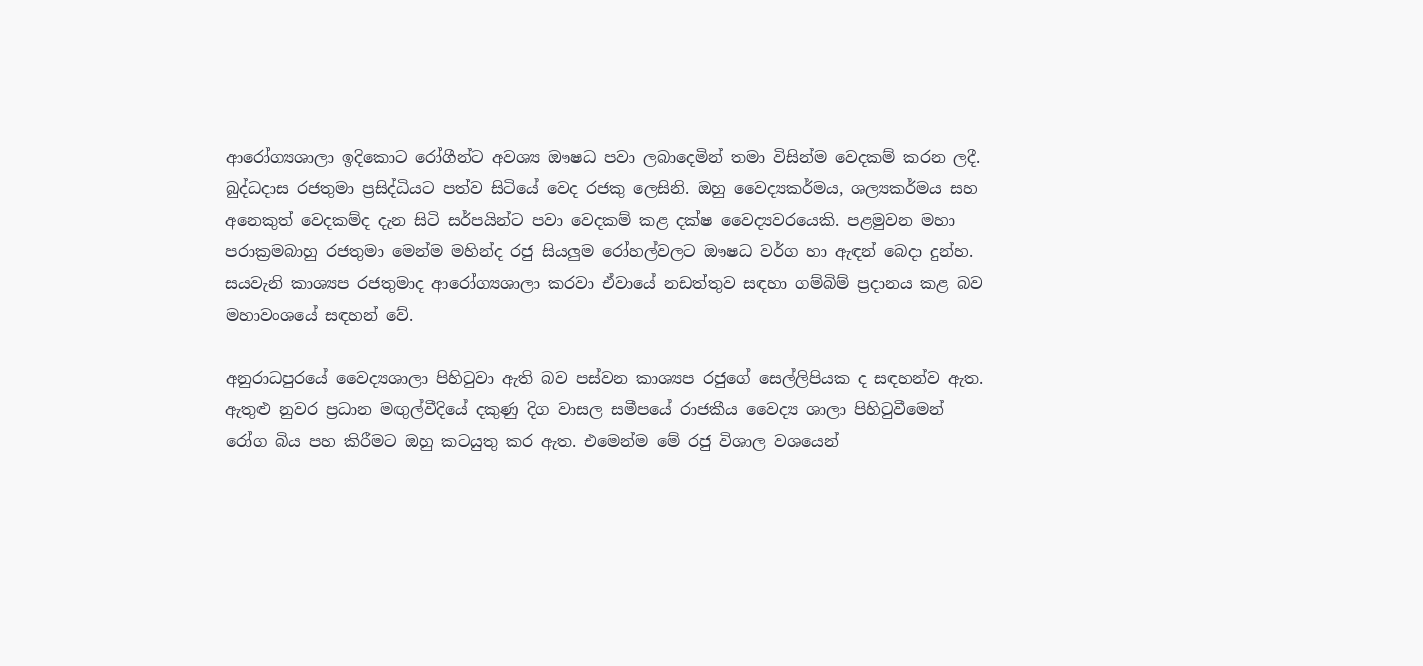ආරෝග්‍යශාලා ඉදිකොට රෝගීන්ට අවශ්‍ය ඖෂධ පවා ලබාදෙමින් තමා විසින්ම වෙදකම් කරන ලදී. බුද්ධදාස රජතුමා ප්‍රසිද්ධියට පත්ව සිටියේ වෙද රජකු ලෙසිනි. ඔහු වෛද්‍යකර්මය, ශල්‍යකර්මය සහ අනෙකුත් වෙදකම්ද දැන සිටි සර්පයින්ට පවා වෙදකම් කළ දක්ෂ වෛද්‍යවරයෙකි. පළමුවන මහා පරාක්‍රමබාහු රජතුමා මෙන්ම මහින්ද රජු සියලුම රෝහල්වලට ඖෂධ වර්ග හා ඇඳන් බෙදා දුන්හ. සයවැනි කාශ්‍යප රජතුමාද ආරෝග්‍යශාලා කරවා ඒවායේ නඩත්තුව සඳහා ගම්බිම් ප්‍රදානය කළ බව මහාවංශයේ සඳහන් වේ.

අනුරාධපුරයේ වෛද්‍යශාලා පිහිටුවා ඇති බව පස්වන කාශ්‍යප රජුගේ සෙල්ලිපියක ද සඳහන්ව ඇත. ඇතුළු නුවර ප්‍රධාන මඟුල්වීදියේ දකුණු දිග වාසල සමීපයේ රාජකීය වෛද්‍ය ශාලා පිහිටුවීමෙන් රෝග බිය පහ කිරීමට ඔහු කටයුතු කර ඇත. එමෙන්ම මේ රජු විශාල වශයෙන්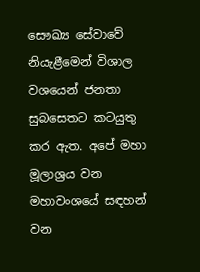සෞඛ්‍ය සේවාවේ නියැළීමෙන් විශාල වශයෙන් ජනතා සුබසෙතට කටයුතු කර ඇත. අපේ මහා මූලාශ්‍රය වන මහාවංශයේ සඳහන් වන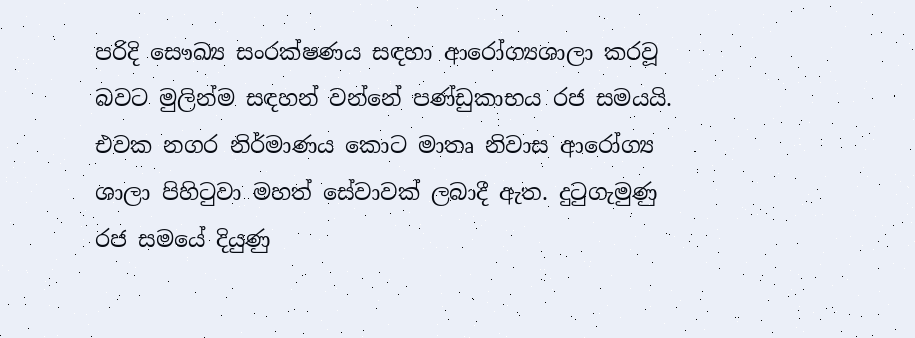පරිදි සෞඛ්‍ය සංරක්ෂණය සඳහා ආරෝග්‍යශාලා කරවූ බවට මුලින්ම සඳහන් වන්නේ පණ්ඩුකාභය රජ සමයයි. එවක නගර නිර්මාණය කොට මාතෘ නිවාස ආරෝග්‍ය ශාලා පිහිටුවා මහත් සේවාවක් ලබාදී ඇත. දුටුගැමුණු රජ සමයේ දියුණු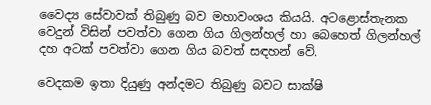වෛද්‍ය සේවාවක් තිබුණු බව මහාවංශය කියයි. අටළොස්තැනක වෙදුන් විසින් පවත්වා ගෙන ගිය ගිලන්හල් හා බෙහෙත් ගිලන්හල් දහ අටක් පවත්වා ගෙන ගිය බවත් සඳහන් වේ.

වෙදකම ඉතා දියුණු අන්දමට තිබුණු බවට සාක්ෂි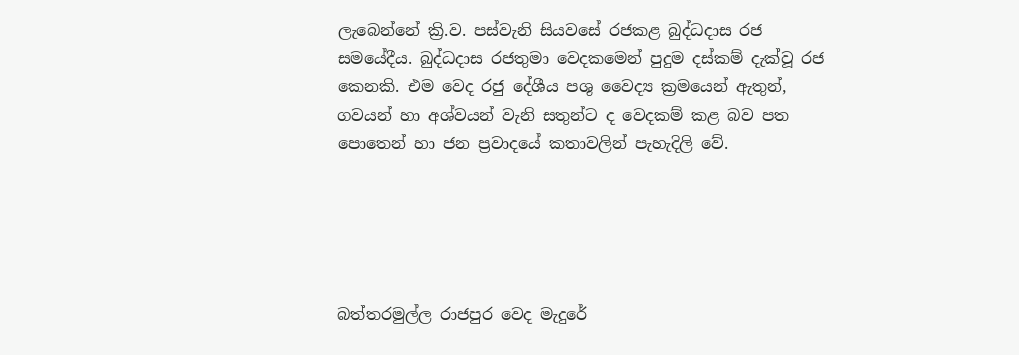ලැබෙන්නේ ක්‍රි.ව. පස්වැනි සියවසේ රජකළ බුද්ධදාස රජ සමයේදීය. බුද්ධදාස රජතුමා වෙදකමෙන් පුදුම දස්කම් දැක්වූ රජ කෙනකි. එම වෙද රජු දේශීය පශු වෛද්‍ය ක්‍රමයෙන් ඇතුන්, ගවයන් හා අශ්වයන් වැනි සතුන්ට ද වෙදකම් කළ බව පත පොතෙන් හා ජන ප්‍රවාදයේ කතාවලින් පැහැදිලි වේ.





බත්තරමුල්ල රාජපුර වෙද මැදුරේ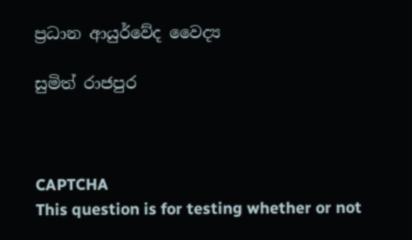ප්‍රධාන ආයුර්වේද වෛද්‍ය

සුමිත් රාජපුර



CAPTCHA
This question is for testing whether or not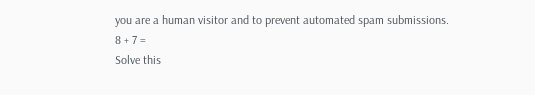you are a human visitor and to prevent automated spam submissions.
8 + 7 =
Solve this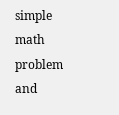simple math problem and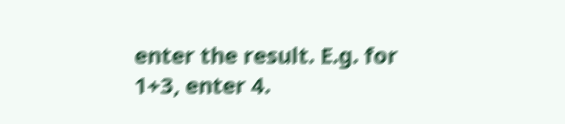enter the result. E.g. for 1+3, enter 4.